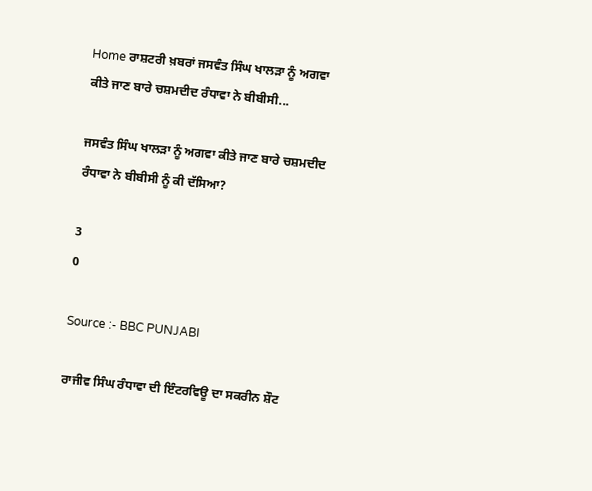Home ਰਾਸ਼ਟਰੀ ਖ਼ਬਰਾਂ ਜਸਵੰਤ ਸਿੰਘ ਖਾਲੜਾ ਨੂੰ ਅਗਵਾ ਕੀਤੇ ਜਾਣ ਬਾਰੇ ਚਸ਼ਮਦੀਦ ਰੰਧਾਵਾ ਨੇ ਬੀਬੀਸੀ...

ਜਸਵੰਤ ਸਿੰਘ ਖਾਲੜਾ ਨੂੰ ਅਗਵਾ ਕੀਤੇ ਜਾਣ ਬਾਰੇ ਚਸ਼ਮਦੀਦ ਰੰਧਾਵਾ ਨੇ ਬੀਬੀਸੀ ਨੂੰ ਕੀ ਦੱਸਿਆ?

3
0

Source :- BBC PUNJABI

ਰਾਜੀਵ ਸਿੰਘ ਰੰਧਾਵਾ ਦੀ ਇੰਟਰਵਿਊ ਦਾ ਸਕਰੀਨ ਸ਼ੌਟ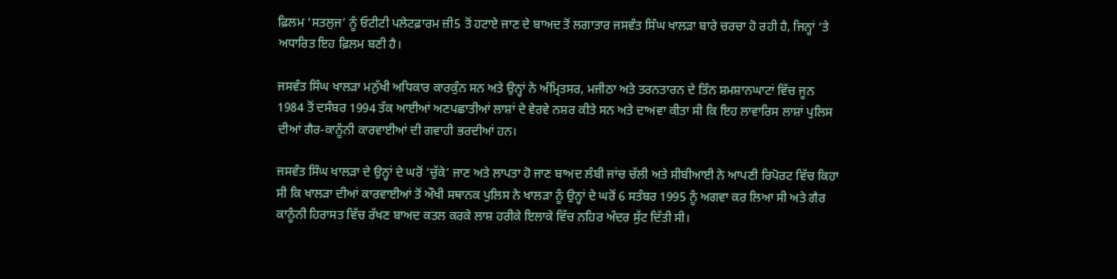ਫ਼ਿਲਮ ‘ਸਤਲੁਜ’ ਨੂੰ ਓਟੀਟੀ ਪਲੇਟਫ਼ਾਰਮ ਜ਼ੀ5 ਤੋਂ ਹਟਾਏ ਜਾਣ ਦੇ ਬਾਅਦ ਤੋਂ ਲਗਾਤਾਰ ਜਸਵੰਤ ਸਿੰਘ ਖਾਲੜਾ ਬਾਰੇ ਚਰਚਾ ਹੋ ਰਹੀ ਹੈ, ਜਿਨ੍ਹਾਂ ‘ਤੇ ਅਧਾਰਿਤ ਇਹ ਫ਼ਿਲਮ ਬਣੀ ਹੈ।

ਜਸਵੰਤ ਸਿੰਘ ਖਾਲੜਾ ਮਨੁੱਖੀ ਅਧਿਕਾਰ ਕਾਰਕੁੰਨ ਸਨ ਅਤੇ ਉਨ੍ਹਾਂ ਨੇ ਅੰਮ੍ਰਿਤਸਰ, ਮਜੀਠਾ ਅਤੇ ਤਰਨਤਾਰਨ ਦੇ ਤਿੰਨ ਸ਼ਮਸ਼ਾਨਘਾਟਾਂ ਵਿੱਚ ਜੂਨ 1984 ਤੋਂ ਦਸੰਬਰ 1994 ਤੱਕ ਆਈਆਂ ਅਣਪਛਾਤੀਆਂ ਲਾਸ਼ਾਂ ਦੇ ਵੇਰਵੇ ਨਸ਼ਰ ਕੀਤੇ ਸਨ ਅਤੇ ਦਾਅਵਾ ਕੀਤਾ ਸੀ ਕਿ ਇਹ ਲਾਵਾਰਿਸ ਲਾਸ਼ਾਂ ਪੁਲਿਸ ਦੀਆਂ ਗੈਰ-ਕਾਨੂੰਨੀ ਕਾਰਵਾਈਆਂ ਦੀ ਗਵਾਹੀ ਭਰਦੀਆਂ ਹਨ।

ਜਸਵੰਤ ਸਿੰਘ ਖਾਲੜਾ ਦੇ ਉਨ੍ਹਾਂ ਦੇ ਘਰੋਂ ‘ਚੁੱਕੇ’ ਜਾਣ ਅਤੇ ਲਾਪਤਾ ਹੋ ਜਾਣ ਬਾਅਦ ਲੰਬੀ ਜਾਂਚ ਚੱਲੀ ਅਤੇ ਸੀਬੀਆਈ ਨੇ ਆਪਣੀ ਰਿਪੋਰਟ ਵਿੱਚ ਕਿਹਾ ਸੀ ਕਿ ਖਾਲੜਾ ਦੀਆਂ ਕਾਰਵਾਈਆਂ ਤੋਂ ਔਖੀ ਸਥਾਨਕ ਪੁਲਿਸ ਨੇ ਖਾਲੜਾ ਨੂੰ ਉਨ੍ਹਾਂ ਦੇ ਘਰੋਂ 6 ਸਤੰਬਰ 1995 ਨੂੰ ਅਗਵਾ ਕਰ ਲਿਆ ਸੀ ਅਤੇ ਗੈਰ ਕਾਨੂੰਨੀ ਹਿਰਾਸਤ ਵਿੱਚ ਰੱਖਣ ਬਾਅਦ ਕਤਲ ਕਰਕੇ ਲਾਸ਼ ਹਰੀਕੇ ਇਲਾਕੇ ਵਿੱਚ ਨਹਿਰ ਅੰਦਰ ਸੁੱਟ ਦਿੱਤੀ ਸੀ।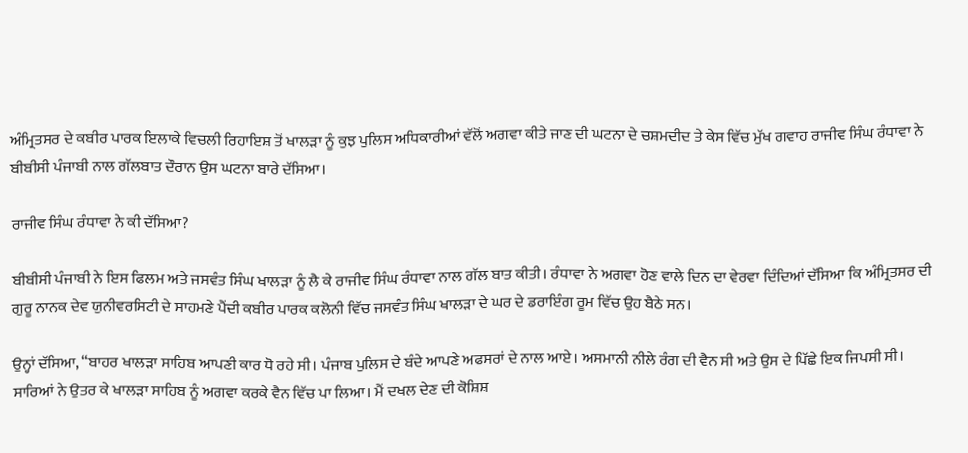ਅੰਮ੍ਰਿਤਸਰ ਦੇ ਕਬੀਰ ਪਾਰਕ ਇਲਾਕੇ ਵਿਚਲੀ ਰਿਹਾਇਸ਼ ਤੋਂ ਖਾਲੜਾ ਨੂੰ ਕੁਝ ਪੁਲਿਸ ਅਧਿਕਾਰੀਆਂ ਵੱਲੋਂ ਅਗਵਾ ਕੀਤੇ ਜਾਣ ਦੀ ਘਟਨਾ ਦੇ ਚਸ਼ਮਦੀਦ ਤੇ ਕੇਸ ਵਿੱਚ ਮੁੱਖ ਗਵਾਹ ਰਾਜੀਵ ਸਿੰਘ ਰੰਧਾਵਾ ਨੇ ਬੀਬੀਸੀ ਪੰਜਾਬੀ ਨਾਲ ਗੱਲਬਾਤ ਦੌਰਾਨ ਉਸ ਘਟਨਾ ਬਾਰੇ ਦੱਸਿਆ।

ਰਾਜੀਵ ਸਿੰਘ ਰੰਧਾਵਾ ਨੇ ਕੀ ਦੱਸਿਆ?

ਬੀਬੀਸੀ ਪੰਜਾਬੀ ਨੇ ਇਸ ਫਿਲਮ ਅਤੇ ਜਸਵੰਤ ਸਿੰਘ ਖਾਲੜਾ ਨੂੰ ਲੈ ਕੇ ਰਾਜੀਵ ਸਿੰਘ ਰੰਧਾਵਾ ਨਾਲ ਗੱਲ ਬਾਤ ਕੀਤੀ। ਰੰਧਾਵਾ ਨੇ ਅਗਵਾ ਹੋਣ ਵਾਲੇ ਦਿਨ ਦਾ ਵੇਰਵਾ ਦਿੰਦਿਆਂ ਦੱਸਿਆ ਕਿ ਅੰਮ੍ਰਿਤਸਰ ਦੀ ਗੁਰੂ ਨਾਨਕ ਦੇਵ ਯੁਨੀਵਰਸਿਟੀ ਦੇ ਸਾਹਮਣੇ ਪੈਂਦੀ ਕਬੀਰ ਪਾਰਕ ਕਲੋਨੀ ਵਿੱਚ ਜਸਵੰਤ ਸਿੰਘ ਖਾਲੜਾ ਦੇ ਘਰ ਦੇ ਡਰਾਇੰਗ ਰੂਮ ਵਿੱਚ ਉਹ ਬੈਠੇ ਸਨ।

ਉਨ੍ਹਾਂ ਦੱਸਿਆ, “ਬਾਹਰ ਖਾਲੜਾ ਸਾਹਿਬ ਆਪਣੀ ਕਾਰ ਧੋ ਰਹੇ ਸੀ। ਪੰਜਾਬ ਪੁਲਿਸ ਦੇ ਬੰਦੇ ਆਪਣੇ ਅਫਸਰਾਂ ਦੇ ਨਾਲ ਆਏ। ਅਸਮਾਨੀ ਨੀਲੇ ਰੰਗ ਦੀ ਵੈਨ ਸੀ ਅਤੇ ਉਸ ਦੇ ਪਿੱਛੇ ਇਕ ਜਿਪਸੀ ਸੀ। ਸਾਰਿਆਂ ਨੇ ਉਤਰ ਕੇ ਖਾਲੜਾ ਸਾਹਿਬ ਨੂੰ ਅਗਵਾ ਕਰਕੇ ਵੈਨ ਵਿੱਚ ਪਾ ਲਿਆ। ਮੈਂ ਦਖਲ ਦੇਣ ਦੀ ਕੋਸ਼ਿਸ਼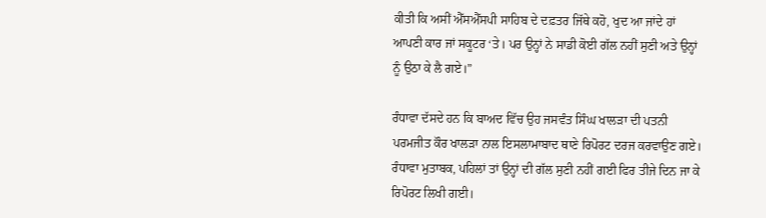ਕੀਤੀ ਕਿ ਅਸੀਂ ਐੱਸਐੱਸਪੀ ਸਾਹਿਬ ਦੇ ਦਫ਼ਤਰ ਜਿੱਥੇ ਕਹੋ, ਖੁਦ ਆ ਜਾਂਦੇ ਹਾਂ ਆਪਣੀ ਕਾਰ ਜਾਂ ਸਕੂਟਰ ‘ਤੇ। ਪਰ ਉਨ੍ਹਾਂ ਨੇ ਸਾਡੀ ਕੋਈ ਗੱਲ ਨਹੀਂ ਸੁਣੀ ਅਤੇ ਉਨ੍ਹਾਂ ਨੂੰ ਉਠਾ ਕੇ ਲੈ ਗਏ।”

ਰੰਧਾਵਾ ਦੱਸਦੇ ਹਨ ਕਿ ਬਾਅਦ ਵਿੱਚ ਉਹ ਜਸਵੰਤ ਸਿੰਘ ਖਾਲੜਾ ਦੀ ਪਤਨੀ ਪਰਮਜੀਤ ਕੌਰ ਖਾਲੜਾ ਨਾਲ ਇਸਲਾਮਾਬਾਦ ਥਾਣੇ ਰਿਪੋਰਟ ਦਰਜ ਕਰਵਾਉਣ ਗਏ। ਰੰਧਾਵਾ ਮੁਤਾਬਕ, ਪਹਿਲਾਂ ਤਾਂ ਉਨ੍ਹਾਂ ਦੀ ਗੱਲ ਸੁਣੀ ਨਹੀਂ ਗਈ ਫਿਰ ਤੀਜੇ ਦਿਨ ਜਾ ਕੇ ਰਿਪੋਰਟ ਲਿਖੀ ਗਈ।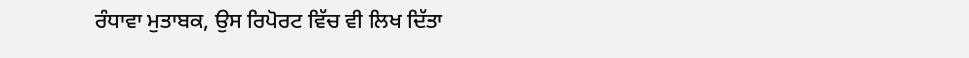ਰੰਧਾਵਾ ਮੁਤਾਬਕ, ਉਸ ਰਿਪੋਰਟ ਵਿੱਚ ਵੀ ਲਿਖ ਦਿੱਤਾ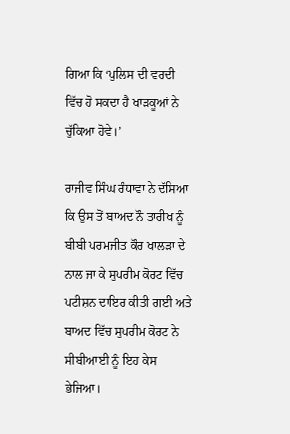ਗਿਆ ਕਿ ‘ਪੁਲਿਸ ਦੀ ਵਰਦੀ ਵਿੱਚ ਹੋ ਸਕਦਾ ਹੈ ਖਾੜਕੂਆਂ ਨੇ ਚੁੱਕਿਆ ਹੋਵੇ।’

ਰਾਜੀਵ ਸਿੰਘ ਰੰਧਾਵਾ ਨੇ ਦੱਸਿਆ ਕਿ ਉਸ ਤੋਂ ਬਾਅਦ ਨੌ ਤਾਰੀਖ ਨੂੰ ਬੀਬੀ ਪਰਮਜੀਤ ਕੌਰ ਖਾਲੜਾ ਦੇ ਨਾਲ ਜਾ ਕੇ ਸੁਪਰੀਮ ਕੋਰਟ ਵਿੱਚ ਪਟੀਸ਼ਨ ਦਾਇਰ ਕੀਤੀ ਗਈ ਅਤੇ ਬਾਅਦ ਵਿੱਚ ਸੁਪਰੀਮ ਕੋਰਟ ਨੇ ਸੀਬੀਆਈ ਨੂੰ ਇਹ ਕੇਸ ਭੇਜਿਆ।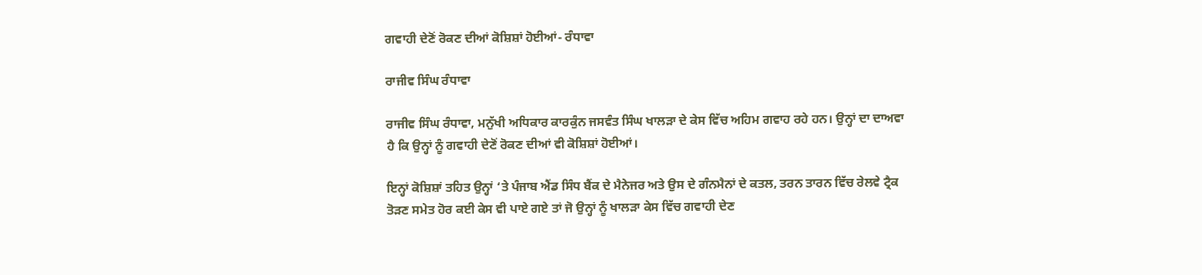ਗਵਾਹੀ ਦੇਣੋਂ ਰੋਕਣ ਦੀਆਂ ਕੋਸ਼ਿਸ਼ਾਂ ਹੋਈਆਂ- ਰੰਧਾਵਾ

ਰਾਜੀਵ ਸਿੰਘ ਰੰਧਾਵਾ

ਰਾਜੀਵ ਸਿੰਘ ਰੰਧਾਵਾ, ਮਨੁੱਖੀ ਅਧਿਕਾਰ ਕਾਰਕੁੰਨ ਜਸਵੰਤ ਸਿੰਘ ਖਾਲੜਾ ਦੇ ਕੇਸ ਵਿੱਚ ਅਹਿਮ ਗਵਾਹ ਰਹੇ ਹਨ। ਉਨ੍ਹਾਂ ਦਾ ਦਾਅਵਾ ਹੈ ਕਿ ਉਨ੍ਹਾਂ ਨੂੰ ਗਵਾਹੀ ਦੇਣੋਂ ਰੋਕਣ ਦੀਆਂ ਵੀ ਕੋਸ਼ਿਸ਼ਾਂ ਹੋਈਆਂ।

ਇਨ੍ਹਾਂ ਕੋਸ਼ਿਸ਼ਾਂ ਤਹਿਤ ਉਨ੍ਹਾਂ ‘ਤੇ ਪੰਜਾਬ ਐਂਡ ਸਿੰਧ ਬੈਂਕ ਦੇ ਮੈਨੇਜਰ ਅਤੇ ਉਸ ਦੇ ਗੰਨਮੈਨਾਂ ਦੇ ਕਤਲ, ਤਰਨ ਤਾਰਨ ਵਿੱਚ ਰੇਲਵੇ ਟ੍ਰੈਕ ਤੋੜਣ ਸਮੇਤ ਹੋਰ ਕਈ ਕੇਸ ਵੀ ਪਾਏ ਗਏ ਤਾਂ ਜੋ ਉਨ੍ਹਾਂ ਨੂੰ ਖਾਲੜਾ ਕੇਸ ਵਿੱਚ ਗਵਾਹੀ ਦੇਣ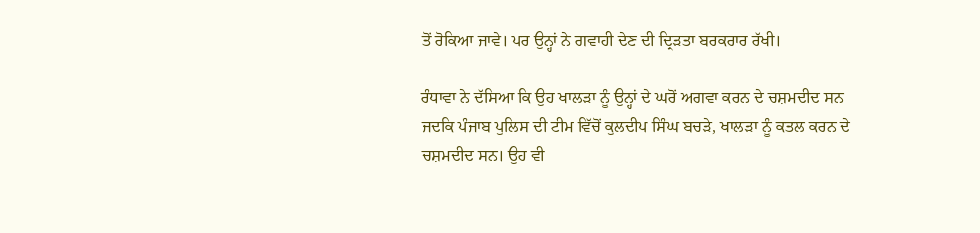ਤੋਂ ਰੋਕਿਆ ਜਾਵੇ। ਪਰ ਉਨ੍ਹਾਂ ਨੇ ਗਵਾਹੀ ਦੇਣ ਦੀ ਦ੍ਰਿੜਤਾ ਬਰਕਰਾਰ ਰੱਖੀ।

ਰੰਧਾਵਾ ਨੇ ਦੱਸਿਆ ਕਿ ਉਹ ਖਾਲੜਾ ਨੂੰ ਉਨ੍ਹਾਂ ਦੇ ਘਰੋਂ ਅਗਵਾ ਕਰਨ ਦੇ ਚਸ਼ਮਦੀਦ ਸਨ ਜਦਕਿ ਪੰਜਾਬ ਪੁਲਿਸ ਦੀ ਟੀਮ ਵਿੱਚੋਂ ਕੁਲਦੀਪ ਸਿੰਘ ਬਚੜੇ, ਖਾਲੜਾ ਨੂੰ ਕਤਲ ਕਰਨ ਦੇ ਚਸ਼ਮਦੀਦ ਸਨ। ਉਹ ਵੀ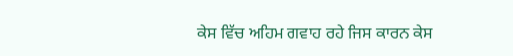ਕੇਸ ਵਿੱਚ ਅਹਿਮ ਗਵਾਹ ਰਹੇ ਜਿਸ ਕਾਰਨ ਕੇਸ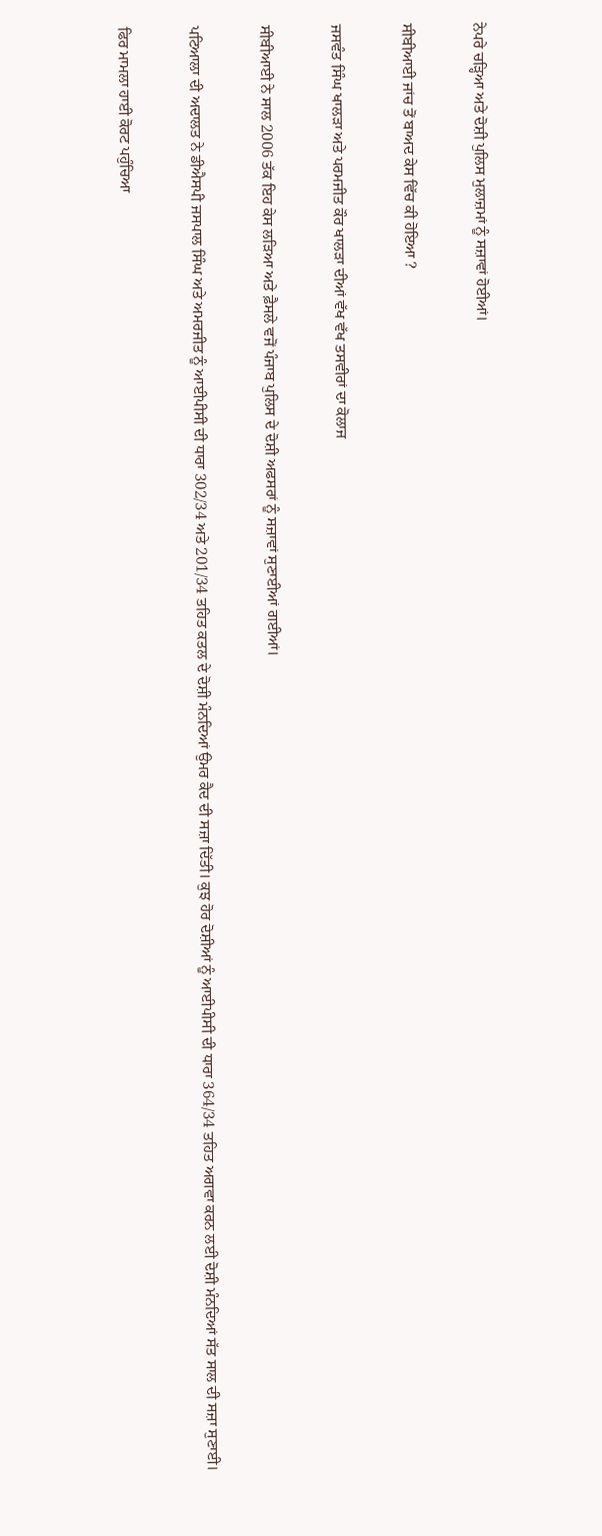ਨੇਪਰੇ ਚੜ੍ਹਿਆ ਅਤੇ ਦੋਸ਼ੀ ਪੁਲਿਸ ਮੁਲਾਜ਼ਮਾਂ ਨੂੰ ਸਜ਼ਾਵਾਂ ਹੋਈਆਂ।

ਸੀਬੀਆਈ ਜਾਂਚ ਤੋਂ ਬਾਅਦ ਕੇਸ ਵਿੱਚ ਕੀ ਹੋਇਆ ?

ਜਸਵੰਤ ਸਿੰਘ ਖਾਲੜਾ ਅਤੇ ਪਰਮਜੀਤ ਕੌਰ ਖਾਲੜਾ ਦੀਆਂ ਵੱਖ ਵੱਖ ਤਸਵੀਰਾਂ ਦਾ ਕੋਲਾਜ

ਸੀਬੀਆਈ ਨੇ ਸਾਲ 2006 ਤੱਕ ਇਹ ਕੇਸ ਲੜਿਆ ਅਤੇ ਫ਼ੈਸਲੇ ਵਜੋਂ ਪੰਜਾਬ ਪੁਲਿਸ ਦੇ ਦੋਸ਼ੀ ਅਫਸਰਾਂ ਨੂੰ ਸਜ਼ਾਵਾਂ ਸੁਣਾਈਆਂ ਗਈਆਂ।

ਪਟਿਆਲਾ ਦੀ ਅਦਾਲਤ ਨੇ ਡੀਐਸਪੀ ਜਸਪਾਲ ਸਿੰਘ ਅਤੇ ਅਮਰਜੀਤ ਨੂੰ ਆਈਪੀਸੀ ਦੀ ਧਾਰਾ 302/34 ਅਤੇ 201/34 ਤਹਿਤ ਕਤਲ ਦੇ ਦੋਸ਼ੀ ਮੰਨਦਿਆਂ ਉਮਰ ਕੈਦ ਦੀ ਸਜ਼ਾ ਦਿੱਤੀ। ਕੁਝ ਹੋਰ ਦੋਸ਼ੀਆਂ ਨੂੰ ਆਈਪੀਸੀ ਦੀ ਧਾਰਾ 364/34 ਤਹਿਤ ਅਗਵਾ ਕਰਨ ਲਈ ਦੋਸ਼ੀ ਮੰਨਦਿਆਂ ਸੱਤ ਸਾਲ ਦੀ ਸਜ਼ਾ ਸੁਣਾਈ।

ਫਿਰ ਮਾਮਲਾ ਹਾਈ ਕੋਰਟ ਪਹੁੰਚਿਆ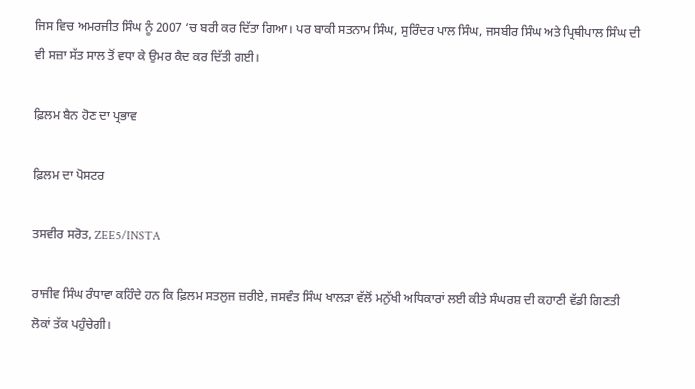ਜਿਸ ਵਿਚ ਅਮਰਜੀਤ ਸਿੰਘ ਨੂੰ 2007 ‘ਚ ਬਰੀ ਕਰ ਦਿੱਤਾ ਗਿਆ। ਪਰ ਬਾਕੀ ਸਤਨਾਮ ਸਿੰਘ, ਸੁਰਿੰਦਰ ਪਾਲ ਸਿੰਘ, ਜਸਬੀਰ ਸਿੰਘ ਅਤੇ ਪ੍ਰਿਥੀਪਾਲ ਸਿੰਘ ਦੀ ਵੀ ਸਜ਼ਾ ਸੱਤ ਸਾਲ ਤੋਂ ਵਧਾ ਕੇ ਉਮਰ ਕੈਦ ਕਰ ਦਿੱਤੀ ਗਈ।

ਫ਼ਿਲਮ ਬੈਨ ਹੋਣ ਦਾ ਪ੍ਰਭਾਵ

ਫ਼ਿਲਮ ਦਾ ਪੋਸਟਰ

ਤਸਵੀਰ ਸਰੋਤ, ZEE5/INSTA

ਰਾਜੀਵ ਸਿੰਘ ਰੰਧਾਵਾ ਕਹਿੰਦੇ ਹਨ ਕਿ ਫ਼ਿਲਮ ਸਤਲੁਜ ਜ਼ਰੀਏ, ਜਸਵੰਤ ਸਿੰਘ ਖਾਲੜਾ ਵੱਲੋਂ ਮਨੁੱਖੀ ਅਧਿਕਾਰਾਂ ਲਈ ਕੀਤੇ ਸੰਘਰਸ਼ ਦੀ ਕਹਾਣੀ ਵੱਡੀ ਗਿਣਤੀ ਲੋਕਾਂ ਤੱਕ ਪਹੁੰਚੇਗੀ।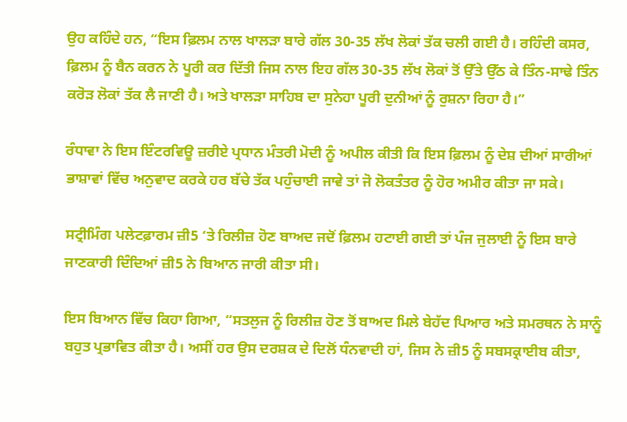ਉਹ ਕਹਿੰਦੇ ਹਨ, “ਇਸ ਫ਼ਿਲਮ ਨਾਲ ਖਾਲੜਾ ਬਾਰੇ ਗੱਲ 30-35 ਲੱਖ ਲੋਕਾਂ ਤੱਕ ਚਲੀ ਗਈ ਹੈ। ਰਹਿੰਦੀ ਕਸਰ, ਫ਼ਿਲਮ ਨੂੰ ਬੈਨ ਕਰਨ ਨੇ ਪੂਰੀ ਕਰ ਦਿੱਤੀ ਜਿਸ ਨਾਲ ਇਹ ਗੱਲ 30-35 ਲੱਖ ਲੋਕਾਂ ਤੋਂ ਉੱਤੇ ਉੱਠ ਕੇ ਤਿੰਨ-ਸਾਢੇ ਤਿੰਨ ਕਰੋੜ ਲੋਕਾਂ ਤੱਕ ਲੈ ਜਾਣੀ ਹੈ। ਅਤੇ ਖਾਲੜਾ ਸਾਹਿਬ ਦਾ ਸੁਨੇਹਾ ਪੂਰੀ ਦੁਨੀਆਂ ਨੂੰ ਰੁਸ਼ਨਾ ਰਿਹਾ ਹੈ।”

ਰੰਧਾਵਾ ਨੇ ਇਸ ਇੰਟਰਵਿਊ ਜ਼ਰੀਏ ਪ੍ਰਧਾਨ ਮੰਤਰੀ ਮੋਦੀ ਨੂੰ ਅਪੀਲ ਕੀਤੀ ਕਿ ਇਸ ਫ਼ਿਲਮ ਨੂੰ ਦੇਸ਼ ਦੀਆਂ ਸਾਰੀਆਂ ਭਾਸ਼ਾਵਾਂ ਵਿੱਚ ਅਨੁਵਾਦ ਕਰਕੇ ਹਰ ਬੱਚੇ ਤੱਕ ਪਹੁੰਚਾਈ ਜਾਵੇ ਤਾਂ ਜੋ ਲੋਕਤੰਤਰ ਨੂੰ ਹੋਰ ਅਮੀਰ ਕੀਤਾ ਜਾ ਸਕੇ।

ਸਟ੍ਰੀਮਿੰਗ ਪਲੇਟਫ਼ਾਰਮ ਜ਼ੀ5 ‘ਤੇ ਰਿਲੀਜ਼ ਹੋਣ ਬਾਅਦ ਜਦੋਂ ਫ਼ਿਲਮ ਹਟਾਈ ਗਈ ਤਾਂ ਪੰਜ ਜੁਲਾਈ ਨੂੰ ਇਸ ਬਾਰੇ ਜਾਣਕਾਰੀ ਦਿੰਦਿਆਂ ਜ਼ੀ5 ਨੇ ਬਿਆਨ ਜਾਰੀ ਕੀਤਾ ਸੀ।

ਇਸ ਬਿਆਨ ਵਿੱਚ ਕਿਹਾ ਗਿਆ, “ਸਤਲੁਜ ਨੂੰ ਰਿਲੀਜ਼ ਹੋਣ ਤੋਂ ਬਾਅਦ ਮਿਲੇ ਬੇਹੱਦ ਪਿਆਰ ਅਤੇ ਸਮਰਥਨ ਨੇ ਸਾਨੂੰ ਬਹੁਤ ਪ੍ਰਭਾਵਿਤ ਕੀਤਾ ਹੈ। ਅਸੀਂ ਹਰ ਉਸ ਦਰਸ਼ਕ ਦੇ ਦਿਲੋਂ ਧੰਨਵਾਦੀ ਹਾਂ, ਜਿਸ ਨੇ ਜ਼ੀ5 ਨੂੰ ਸਬਸਕ੍ਰਾਈਬ ਕੀਤਾ,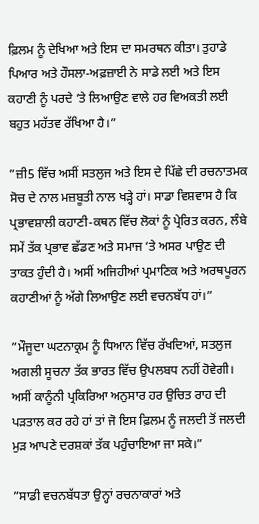ਫ਼ਿਲਮ ਨੂੰ ਦੇਖਿਆ ਅਤੇ ਇਸ ਦਾ ਸਮਰਥਨ ਕੀਤਾ। ਤੁਹਾਡੇ ਪਿਆਰ ਅਤੇ ਹੌਸਲਾ-ਅਫ਼ਜ਼ਾਈ ਨੇ ਸਾਡੇ ਲਈ ਅਤੇ ਇਸ ਕਹਾਣੀ ਨੂੰ ਪਰਦੇ ‘ਤੇ ਲਿਆਉਣ ਵਾਲੇ ਹਰ ਵਿਅਕਤੀ ਲਈ ਬਹੁਤ ਮਹੱਤਵ ਰੱਖਿਆ ਹੈ।”

”ਜ਼ੀ5 ਵਿੱਚ ਅਸੀਂ ਸਤਲੁਜ ਅਤੇ ਇਸ ਦੇ ਪਿੱਛੇ ਦੀ ਰਚਨਾਤਮਕ ਸੋਚ ਦੇ ਨਾਲ ਮਜ਼ਬੂਤੀ ਨਾਲ ਖੜ੍ਹੇ ਹਾਂ। ਸਾਡਾ ਵਿਸ਼ਵਾਸ ਹੈ ਕਿ ਪ੍ਰਭਾਵਸ਼ਾਲੀ ਕਹਾਣੀ-ਕਥਨ ਵਿੱਚ ਲੋਕਾਂ ਨੂੰ ਪ੍ਰੇਰਿਤ ਕਰਨ, ਲੰਬੇ ਸਮੇਂ ਤੱਕ ਪ੍ਰਭਾਵ ਛੱਡਣ ਅਤੇ ਸਮਾਜ ‘ਤੇ ਅਸਰ ਪਾਉਣ ਦੀ ਤਾਕਤ ਹੁੰਦੀ ਹੈ। ਅਸੀਂ ਅਜਿਹੀਆਂ ਪ੍ਰਮਾਣਿਕ ਅਤੇ ਅਰਥਪੂਰਨ ਕਹਾਣੀਆਂ ਨੂੰ ਅੱਗੇ ਲਿਆਉਣ ਲਈ ਵਚਨਬੱਧ ਹਾਂ।”

”ਮੌਜੂਦਾ ਘਟਨਾਕ੍ਰਮ ਨੂੰ ਧਿਆਨ ਵਿੱਚ ਰੱਖਦਿਆਂ, ਸਤਲੁਜ ਅਗਲੀ ਸੂਚਨਾ ਤੱਕ ਭਾਰਤ ਵਿੱਚ ਉਪਲਬਧ ਨਹੀਂ ਹੋਵੇਗੀ। ਅਸੀਂ ਕਾਨੂੰਨੀ ਪ੍ਰਕਿਰਿਆ ਅਨੁਸਾਰ ਹਰ ਉਚਿਤ ਰਾਹ ਦੀ ਪੜਤਾਲ ਕਰ ਰਹੇ ਹਾਂ ਤਾਂ ਜੋ ਇਸ ਫ਼ਿਲਮ ਨੂੰ ਜਲਦੀ ਤੋਂ ਜਲਦੀ ਮੁੜ ਆਪਣੇ ਦਰਸ਼ਕਾਂ ਤੱਕ ਪਹੁੰਚਾਇਆ ਜਾ ਸਕੇ।”

”ਸਾਡੀ ਵਚਨਬੱਧਤਾ ਉਨ੍ਹਾਂ ਰਚਨਾਕਾਰਾਂ ਅਤੇ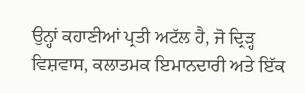ਉਨ੍ਹਾਂ ਕਹਾਣੀਆਂ ਪ੍ਰਤੀ ਅਟੱਲ ਹੈ, ਜੋ ਦ੍ਰਿੜ੍ਹ ਵਿਸ਼ਵਾਸ, ਕਲਾਤਮਕ ਇਮਾਨਦਾਰੀ ਅਤੇ ਇੱਕ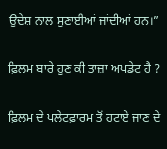ਉਦੇਸ਼ ਨਾਲ ਸੁਣਾਈਆਂ ਜਾਂਦੀਆਂ ਹਨ।”

ਫ਼ਿਲਮ ਬਾਰੇ ਹੁਣ ਕੀ ਤਾਜ਼ਾ ਅਪਡੇਟ ਹੈ ?

ਫ਼ਿਲਮ ਦੇ ਪਲੇਟਫ਼ਾਰਮ ਤੋਂ ਹਟਾਏ ਜਾਣ ਦੇ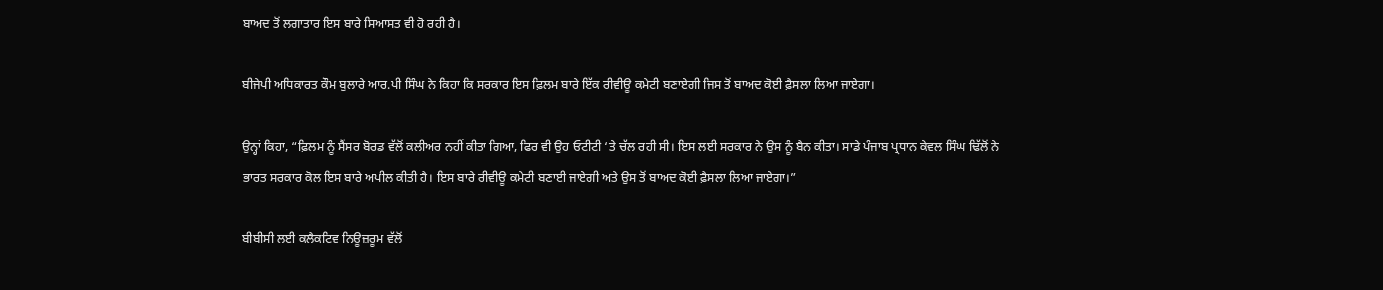ਬਾਅਦ ਤੋਂ ਲਗਾਤਾਰ ਇਸ ਬਾਰੇ ਸਿਆਸਤ ਵੀ ਹੋ ਰਹੀ ਹੈ।

ਬੀਜੇਪੀ ਅਧਿਕਾਰਤ ਕੌਮ ਬੁਲਾਰੇ ਆਰ.ਪੀ ਸਿੰਘ ਨੇ ਕਿਹਾ ਕਿ ਸਰਕਾਰ ਇਸ ਫ਼ਿਲਮ ਬਾਰੇ ਇੱਕ ਰੀਵੀਊ ਕਮੇਟੀ ਬਣਾਏਗੀ ਜਿਸ ਤੋਂ ਬਾਅਦ ਕੋਈ ਫ਼ੈਸਲਾ ਲਿਆ ਜਾਏਗਾ।

ਉਨ੍ਹਾਂ ਕਿਹਾ, “ਫ਼ਿਲਮ ਨੂੰ ਸੈਂਸਰ ਬੋਰਡ ਵੱਲੋਂ ਕਲੀਅਰ ਨਹੀਂ ਕੀਤਾ ਗਿਆ, ਫਿਰ ਵੀ ਉਹ ਓਟੀਟੀ ‘ਤੇ ਚੱਲ ਰਹੀ ਸੀ। ਇਸ ਲਈ ਸਰਕਾਰ ਨੇ ਉਸ ਨੂੰ ਬੈਨ ਕੀਤਾ। ਸਾਡੇ ਪੰਜਾਬ ਪ੍ਰਧਾਨ ਕੇਵਲ ਸਿੰਘ ਢਿੱਲੋਂ ਨੇ ਭਾਰਤ ਸਰਕਾਰ ਕੋਲ ਇਸ ਬਾਰੇ ਅਪੀਲ ਕੀਤੀ ਹੈ। ਇਸ ਬਾਰੇ ਰੀਵੀਊ ਕਮੇਟੀ ਬਣਾਈ ਜਾਏਗੀ ਅਤੇ ਉਸ ਤੋਂ ਬਾਅਦ ਕੋਈ ਫ਼ੈਸਲਾ ਲਿਆ ਜਾਏਗਾ।”

ਬੀਬੀਸੀ ਲਈ ਕਲੈਕਟਿਵ ਨਿਊਜ਼ਰੂਮ ਵੱਲੋਂ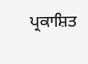ਪ੍ਰਕਾਸ਼ਿਤ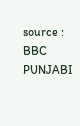source : BBC PUNJABI